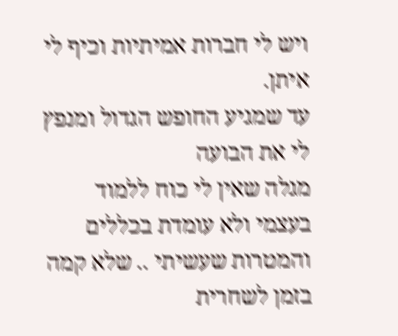ויש לי חברות אמיתיות וכיף לי איתן.
עד שמגיע החופש הגדול ומנפץ לי את הבועה
מגלה שאין לי כוח ללמוד בעצמי ולא עומדת בכללים והמטרות שעשיתי .. שלא קמה בזמן לשחרית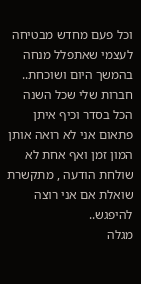וכל פעם מחדש מבטיחה לעצמי שאתפלל מנחה בהמשך היום ושוכחת..
חברות שלי שכל השנה הכל בסדר וכיף איתן פתאום אני לא רואה אותן המון זמן ואף אחת לא שולחת הודעה , מתקשרת שואלת אם אני רוצה להיפגש..
מגלה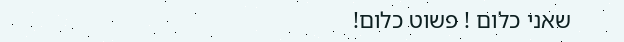שאני כלום ! פשוט כלום!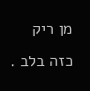מן ריק כזה בלב .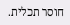חוסר תכלית.